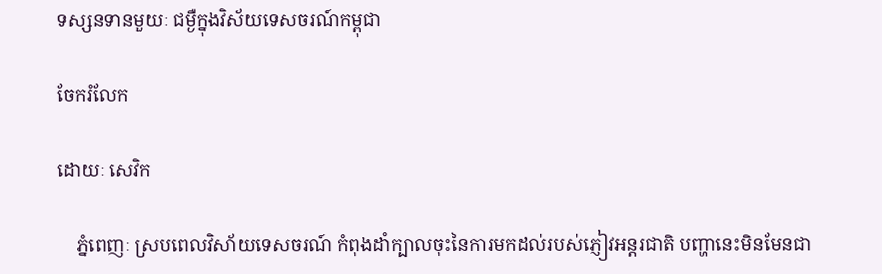ទស្សនទានមួយៈ ជម្ងឺក្នុងវិស័យទេសចរណ៍កម្ពុជា

ចែករំលែក

ដោយៈ សេវិក

    ភ្នំពេញៈ ស្របពេលវិសា័យទេសចរណ៍ កំពុងដាំក្បាលចុះនៃការមកដល់របស់ភ្ញៀវអន្តរជាតិ បញ្ហានេះមិនមែនជា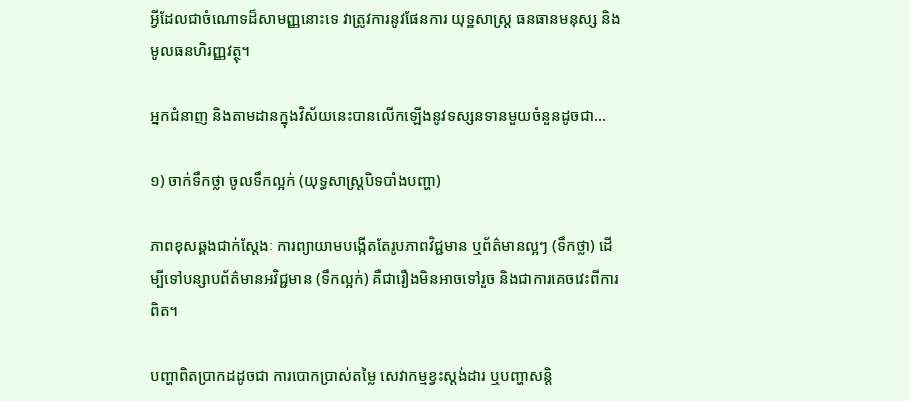អ្វីដែលជាចំណោទដ៏សាមញ្ញនោះទេ វាត្រូវការនូវផែនការ យុទ្ឋសាស្រ្ត ធនធានមនុស្ស និងមូលធនហិរញ្ញវត្ថុ។

អ្នកជំនាញ និងតាមដានក្នុងវិស័យនេះបានលើកឡើងនូវទស្សនទានមួយចំនួនដូចជា…

១) ចាក់ទឹកថ្លា ចូលទឹកល្អក់ (យុទ្ធសាស្ត្របិទបាំងបញ្ហា)

ភាពខុសឆ្គងជាក់ស្តែងៈ ការព្យាយាមបង្កើតតែរូបភាពវិជ្ជមាន ឬព័ត៌មានល្អៗ (ទឹកថ្លា) ដើម្បីទៅបន្សាបព័ត៌មានអវិជ្ជមាន (ទឹកល្អក់) គឺជារឿងមិនអាចទៅរួច និងជាការគេចវេះពីការពិត។

បញ្ហាពិតប្រាកដដូចជា ការបោកប្រាស់តម្លៃ សេវាកម្មខ្វះស្តង់ដារ ឬបញ្ហាសន្តិ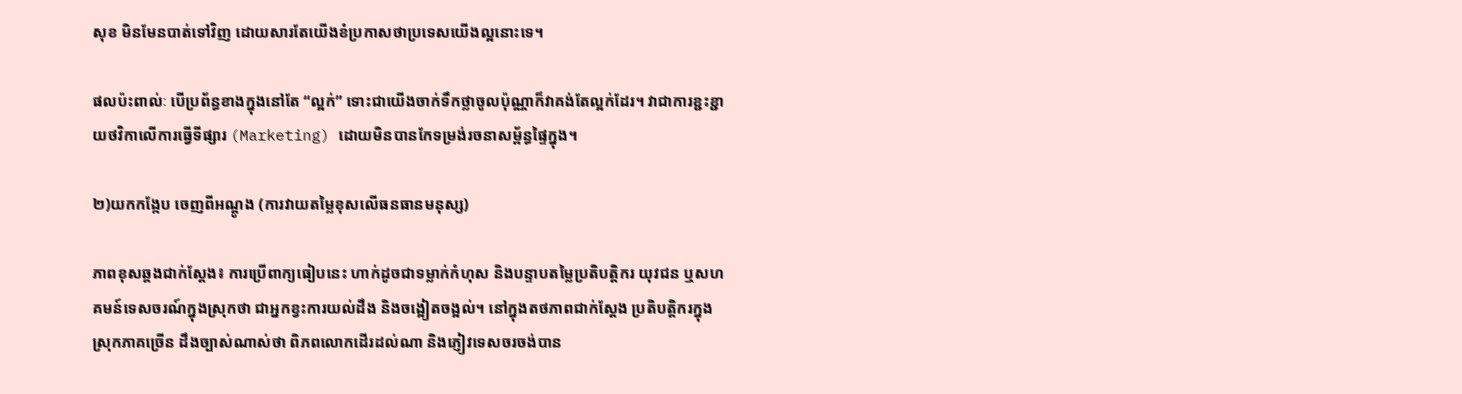សុខ មិនមែនបាត់ទៅវិញ ដោយសារតែយើងខំប្រកាសថាប្រទេសយើងល្អនោះទេ។

ផលប៉ះពាល់ៈ បើប្រព័ន្ធខាងក្នុងនៅតែ “ល្អក់” ទោះជាយើងចាក់ទឹកថ្លាចូលប៉ុណ្ណាក៏វាគង់តែល្អក់ដែរ។ វាជាការខ្ជះខ្ជាយថវិកាលើការធ្វើទីផ្សារ (Marketing) ដោយមិនបានកែទម្រង់រចនាសម្ព័ន្ធផ្ទៃក្នុង។

២)យកកង្កែប ចេញពីអណ្តូង (ការវាយតម្លៃខុសលើធនធានមនុស្ស)

ភាពខុសឆ្គងជាក់ស្តែង៖ ការប្រើពាក្យធៀបនេះ ហាក់ដូចជាទម្លាក់កំហុស និងបន្ទាបតម្លៃប្រតិបត្តិករ យុវជន ឬសហគមន៍ទេសចរណ៍ក្នុងស្រុកថា ជាអ្នកខ្វះការយល់ដឹង និងចង្អៀតចង្អល់។ នៅក្នុងតថភាពជាក់ស្តែង ប្រតិបត្តិករក្នុងស្រុកភាគច្រើន ដឹងច្បាស់ណាស់ថា ពិភពលោកដើរដល់ណា និងភ្ញៀវទេសចរចង់បាន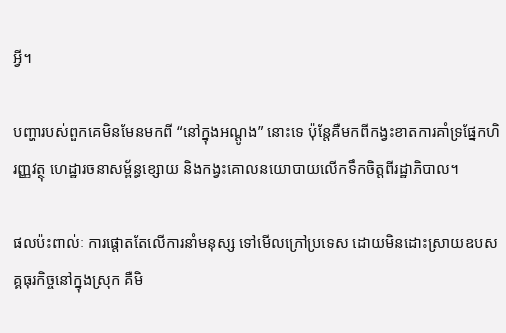អ្វី។

បញ្ហារបស់ពួកគេមិនមែនមកពី “នៅក្នុងអណ្តូង” នោះទេ ប៉ុន្តែគឺមកពីកង្វះខាតការគាំទ្រផ្នែកហិរញ្ញវត្ថុ ហេដ្ឋារចនាសម្ព័ន្ធខ្សោយ និងកង្វះគោលនយោបាយលើកទឹកចិត្តពីរដ្ឋាភិបាល។

ផលប៉ះពាល់ៈ ការផ្តោតតែលើការនាំមនុស្ស ទៅមើលក្រៅប្រទេស ដោយមិនដោះស្រាយឧបសគ្គធុរកិច្ចនៅក្នុងស្រុក គឺមិ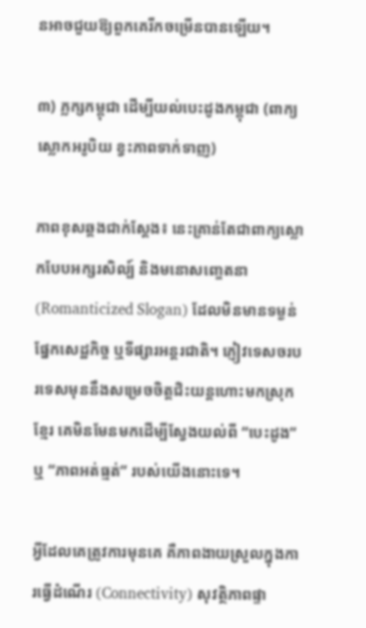នអាចជួយឱ្យពួកគេរីកចម្រើនបានឡើយ។

៣) ភ្លក្សកម្ពុជា ដើម្បីយល់បេះដូងកម្ពុជា (ពាក្យស្លោកអរូបិយ ខ្វះភាពទាក់ទាញ)

ភាពខុសឆ្គងជាក់ស្តែង៖ នេះគ្រាន់តែជាពាក្យស្លោកបែបអក្សរសិល្ប៍ និងមនោសញ្ចេតនា (Romanticized Slogan) ដែលមិនមានទម្ងន់ផ្នែកសេដ្ឋកិច្ច ឬទីផ្សារអន្តរជាតិ។ ភ្ញៀវទេសចរបរទេសមុននឹងសម្រេចចិត្តជិះយន្តហោះមកស្រុកខ្មែរ គេមិនមែនមកដើម្បីស្វែងយល់ពី “បេះដូង” ឬ “ភាពអត់ធ្មត់” របស់យើងនោះទេ។

អ្វីដែលគេត្រូវការមុនគេ គឺភាពងាយស្រួលក្នុងការធ្វើដំណើរ (Connectivity) សុវត្ថិភាពផ្ទា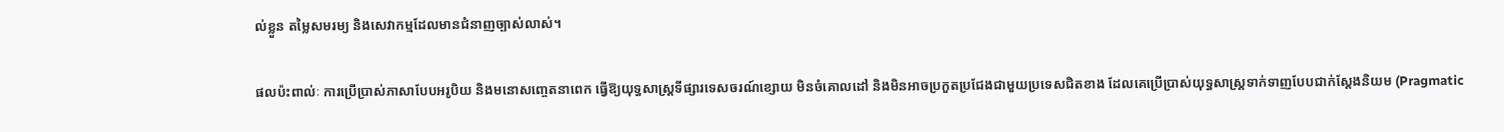ល់ខ្លួន តម្លៃសមរម្យ និងសេវាកម្មដែលមានជំនាញច្បាស់លាស់។

ផលប៉ះពាល់ៈ ការប្រើប្រាស់ភាសាបែបអរូបិយ និងមនោសញ្ចេតនាពេក ធ្វើឱ្យយុទ្ធសាស្ត្រទីផ្សារទេសចរណ៍ខ្សោយ មិនចំគោលដៅ និងមិនអាចប្រកួតប្រជែងជាមួយប្រទេសជិតខាង ដែលគេប្រើប្រាស់យុទ្ធសាស្ត្រទាក់ទាញបែបជាក់ស្តែងនិយម (Pragmatic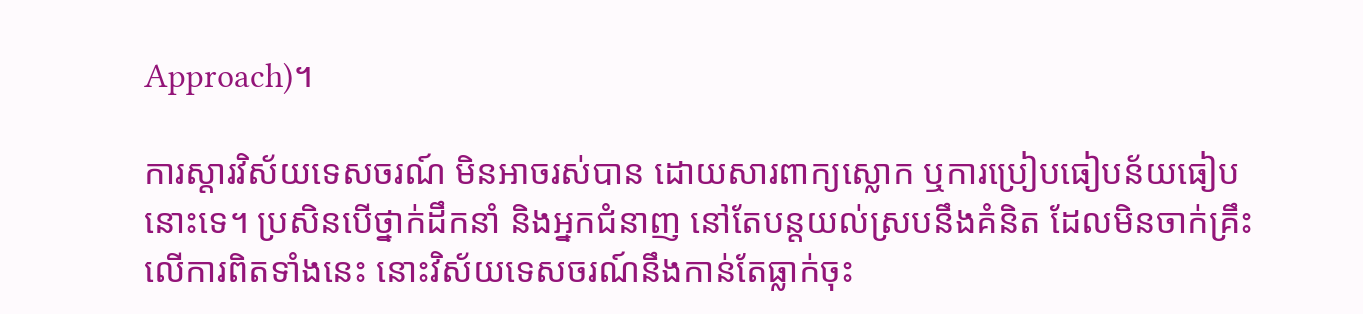Approach)។

ការស្តារវិស័យទេសចរណ៍ មិនអាចរស់បាន ដោយសារពាក្យស្លោក ឬការប្រៀបធៀបន័យធៀបនោះទេ។ ប្រសិនបើថ្នាក់ដឹកនាំ និងអ្នកជំនាញ នៅតែបន្តយល់ស្របនឹងគំនិត ដែលមិនចាក់គ្រឹះលើការពិតទាំងនេះ នោះវិស័យទេសចរណ៍នឹងកាន់តែធ្លាក់ចុះ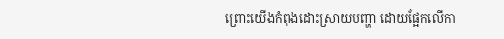ព្រោះយើងកំពុងដោះស្រាយបញ្ហា ដោយផ្អែកលើកា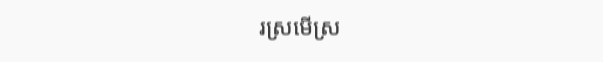រស្រមើស្រ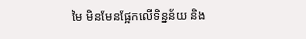មៃ មិនមែនផ្អែកលើទិន្នន័យ និង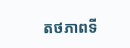តថភាពទី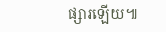ផ្សារឡើយ៕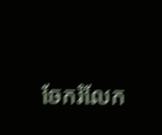ចែករំលែក